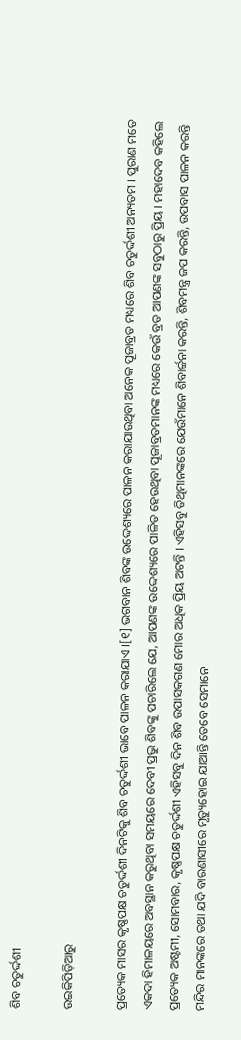ଶିବ ଚତୁର୍ଦ୍ଦଶୀ

ଉଇକିପିଡ଼ିଆ‌ରୁ

ପ୍ରତ୍ୟେକ ମାସର କୃଷ୍ଣପକ୍ଷ ଚତୁର୍ଦ୍ଦଶୀ ଦିନଟିକୁ ଶିବ ଚତୁର୍ଦ୍ଦଶୀ ଭାବେ ପାଳନ କରାଯାଏ ।[୧] ଭଗବାନ ଶିବଙ୍କ ଉଦ୍ଦେଶ୍ୟରେ ପାଳନ କରାଯାଉଥିବା ଅନେକ ପୂଜାବ୍ରତ ମଧ୍ୟରେ ଶିବ ଚତୁର୍ଦ୍ଦଶୀ ଅନ୍ୟତମ । ପୁରାଣ ମତେ ଏକଦା ହିମାଳୟରେ ଅବସ୍ଥାନ କରୁଥିବା ସମୟରେ ଦେବୀ ପ୍ରଭୁ ଶିବଙ୍କୁ ପଚାରିଲେ ଯେ, ଆପଣଙ୍କ ଉଦ୍ଦେଶ୍ୟରେ ପାଳିତ ହେଉଥିବା ପୂଜାବ୍ରତମାନଙ୍କ ମଧ୍ୟରେ କେଉଁ ବ୍ରତ ଆପଣଙ୍କ ସବୁଠାରୁ ପ୍ରିୟ । ମହାଦେବ କହିଲେ ପ୍ରତ୍ୟେକ ଅଷ୍ଟମୀ, ସୋମବାର, କୃଷ୍ଣପକ୍ଷ ଚତୁର୍ଦ୍ଦଶୀ ଏହିସବୁ ଦିନ ଶିବ ଉପାସକଗଣ ମୋର ଅଧିକ ପ୍ରିୟ ଅଟନ୍ତି । ଏହିସବୁ ତିଥିମାନଙ୍କରେ ଯେଉଁମାନେ ଶିବାର୍ଚ୍ଚନା କରନ୍ତି, ଶିବମନ୍ତ୍ର ଜପ କରନ୍ତି, ଉପବାସ ପାଳନ କରନ୍ତି ମନ୍ଦିର ମାନଙ୍କରେ ତଥା ଯଦି ବାରଣାସୀରେ ମୃତ୍ୟୁହୋଇ ଯାଆନ୍ତି ତେବେ ସେମାନେ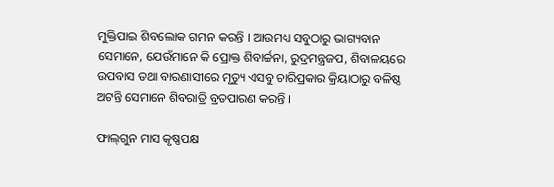ମୁକ୍ତିପାଇ ଶିବଲୋକ ଗମନ କରନ୍ତି । ଆଉମଧ୍ୟ ସବୁଠାରୁ ଭାଗ୍ୟବାନ ସେମାନେ, ଯେଉଁମାନେ କି ପ୍ରୋକ୍ତ ଶିବାର୍ଚ୍ଚନା, ରୁଦ୍ରମନ୍ତ୍ରଜପ, ଶିବାଳୟରେ ଉପବାସ ତଥା ବାରଣାସୀରେ ମୃତ୍ୟୁ ଏସବୁ ଚାରିପ୍ରକାର କ୍ରିୟାଠାରୁ ବଳିଷ୍ଠ ଅଟନ୍ତି ସେମାନେ ଶିବରାତ୍ରି ବ୍ରତପାରଣ କରନ୍ତି ।

ଫାଲ୍‌ଗୁନ ମାସ କୃଷ୍ଣପକ୍ଷ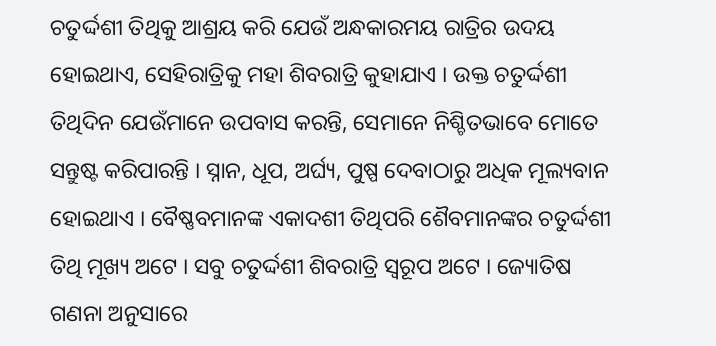ଚତୁର୍ଦ୍ଦଶୀ ତିଥିକୁ ଆଶ୍ରୟ କରି ଯେଉଁ ଅନ୍ଧକାରମୟ ରାତ୍ରିର ଉଦୟ ହୋଇଥାଏ, ସେହିରାତ୍ରିକୁ ମହା ଶିବରାତ୍ରି କୁହାଯାଏ । ଉକ୍ତ ଚତୁର୍ଦ୍ଦଶୀ ତିଥିଦିନ ଯେଉଁମାନେ ଉପବାସ କରନ୍ତି, ସେମାନେ ନିଶ୍ଚିତଭାବେ ମୋତେ ସନ୍ତୁଷ୍ଟ କରିପାରନ୍ତି । ସ୍ନାନ, ଧୂପ, ଅର୍ଘ୍ୟ, ପୁଷ୍ପ ଦେବାଠାରୁ ଅଧିକ ମୂଲ୍ୟବାନ ହୋଇଥାଏ । ବୈଷ୍ଣବମାନଙ୍କ ଏକାଦଶୀ ତିଥିପରି ଶୈବମାନଙ୍କର ଚତୁର୍ଦ୍ଦଶୀ ତିଥି ମୂଖ୍ୟ ଅଟେ । ସବୁ ଚତୁର୍ଦ୍ଦଶୀ ଶିବରାତ୍ରି ସ୍ୱରୂପ ଅଟେ । ଜ୍ୟୋତିଷ ଗଣନା ଅନୁସାରେ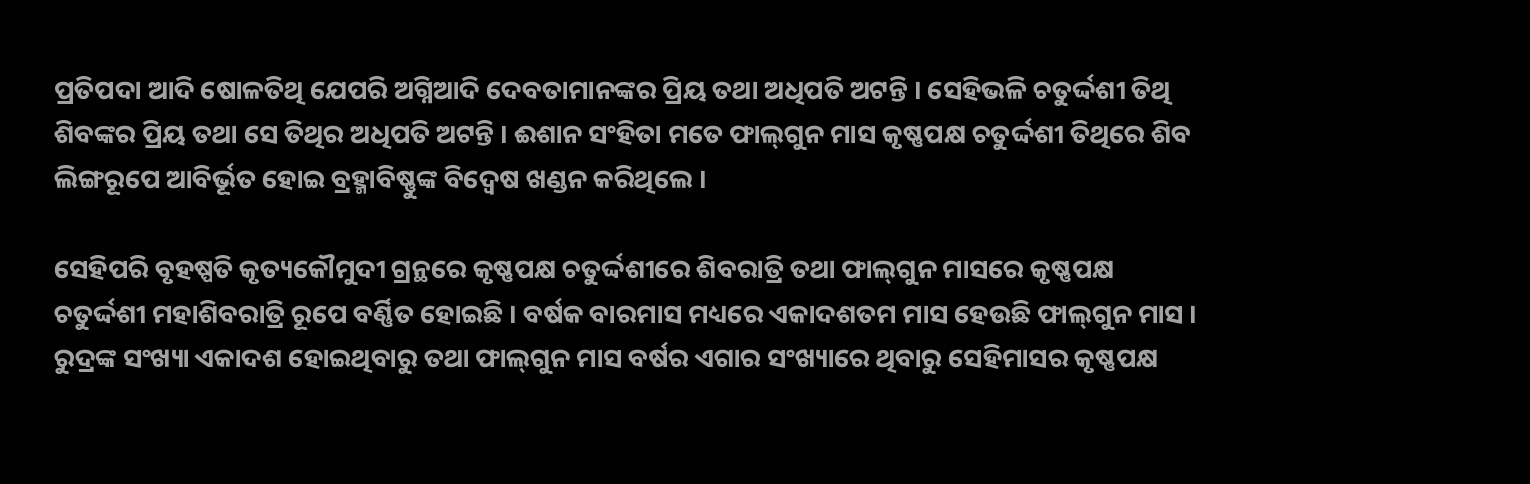ପ୍ରତିପଦା ଆଦି ଷୋଳତିଥି ଯେପରି ଅଗ୍ନିଆଦି ଦେବତାମାନଙ୍କର ପ୍ରିୟ ତଥା ଅଧିପତି ଅଟନ୍ତି । ସେହିଭଳି ଚତୁର୍ଦ୍ଦଶୀ ତିଥି ଶିବଙ୍କର ପ୍ରିୟ ତଥା ସେ ତିଥିର ଅଧିପତି ଅଟନ୍ତି । ଈଶାନ ସଂହିତା ମତେ ଫାଲ୍‌ଗୁନ ମାସ କୃଷ୍ଣପକ୍ଷ ଚତୁର୍ଦ୍ଦଶୀ ତିଥିରେ ଶିବ ଲିଙ୍ଗରୂପେ ଆବିର୍ଭୂତ ହୋଇ ବ୍ରହ୍ମାବିଷ୍ଣୁଙ୍କ ବିଦ୍ୱେଷ ଖଣ୍ଡନ କରିଥିଲେ ।

ସେହିପରି ବୃହଷ୍ପତି କୃତ୍ୟକୌମୁଦୀ ଗ୍ରନ୍ଥରେ କୃଷ୍ଣପକ୍ଷ ଚତୁର୍ଦ୍ଦଶୀରେ ଶିବରାତ୍ରି ତଥା ଫାଲ୍‌ଗୁନ ମାସରେ କୃଷ୍ଣପକ୍ଷ ଚତୁର୍ଦ୍ଦଶୀ ମହାଶିବରାତ୍ରି ରୂପେ ବର୍ଣ୍ଣିତ ହୋଇଛି । ବର୍ଷକ ବାରମାସ ମଧ୍ୟରେ ଏକାଦଶତମ ମାସ ହେଉଛି ଫାଲ୍‌ଗୁନ ମାସ । ରୁଦ୍ରଙ୍କ ସଂଖ୍ୟା ଏକାଦଶ ହୋଇଥିବାରୁ ତଥା ଫାଲ୍‌ଗୁନ ମାସ ବର୍ଷର ଏଗାର ସଂଖ୍ୟାରେ ଥିବାରୁ ସେହିମାସର କୃଷ୍ଣପକ୍ଷ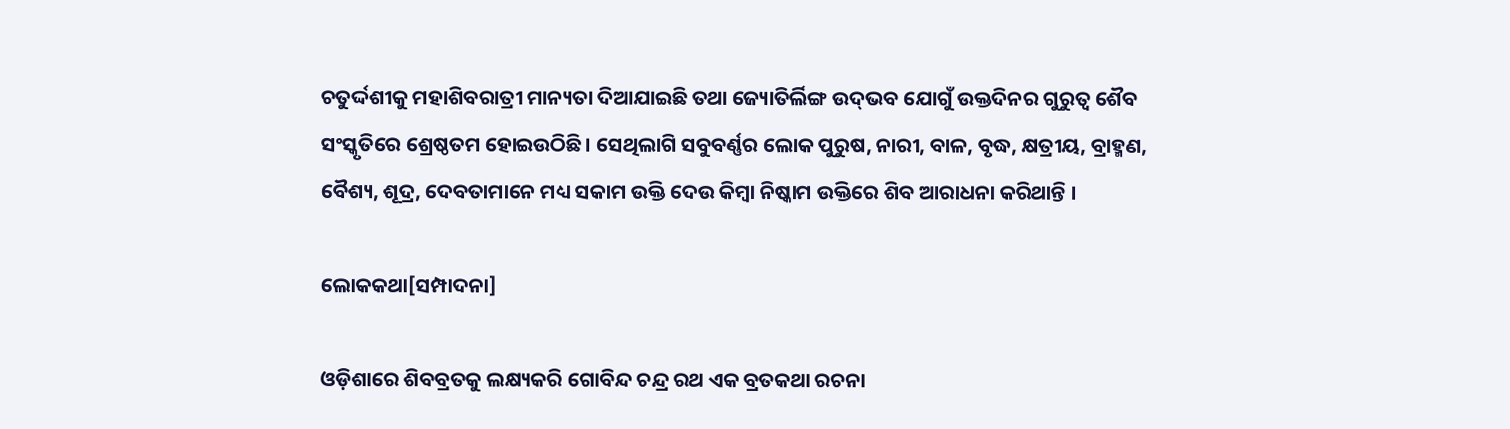ଚତୁର୍ଦ୍ଦଶୀକୁ ମହାଶିବରାତ୍ରୀ ମାନ୍ୟତା ଦିଆଯାଇଛି ତଥା ଜ୍ୟୋତିର୍ଲିଙ୍ଗ ଉଦ୍‌ଭବ ଯୋଗୁଁ ଉକ୍ତଦିନର ଗୁରୁତ୍ୱ ଶୈବ ସଂସ୍କୃତିରେ ଶ୍ରେଷ୍ଠତମ ହୋଇଉଠିଛି। ସେଥିଲାଗି ସବୁବର୍ଣ୍ଣର ଲୋକ ପୁରୁଷ, ନାରୀ, ବାଳ, ବୃଦ୍ଧ, କ୍ଷତ୍ରୀୟ, ବ୍ରାହ୍ମଣ, ବୈଶ୍ୟ, ଶୂଦ୍ର, ଦେବତାମାନେ ମଧ୍ୟ ସକାମ ଉକ୍ତି ଦେଉ କିମ୍ବା ନିଷ୍କାମ ଉକ୍ତିରେ ଶିବ ଆରାଧନା କରିଥାନ୍ତି ।

ଲୋକକଥା[ସମ୍ପାଦନା]

ଓଡ଼ିଶାରେ ଶିବବ୍ରତକୁ ଲକ୍ଷ୍ୟକରି ଗୋବିନ୍ଦ ଚନ୍ଦ୍ର ରଥ ଏକ ବ୍ରତକଥା ରଚନା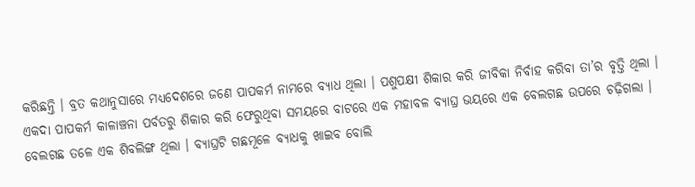କରିଛନ୍ତି ‌। ବ୍ରତ କଥାନୁସାରେ ମଧ୍ୟଦେଶରେ ଜଣେ ପାପକର୍ମ ନାମରେ ବ୍ୟାଧ ଥିଲା । ପଶୁପକ୍ଷୀ ଶିକାର କରି ଜୀବିକା ନିର୍ବାହ କରିବା ତା’ର ବୃତ୍ତି ଥିଲା । ଏକଦା ପାପକର୍ମ କାଳାଞ୍ଚନା ପର୍ବତରୁ ଶିକାର କରି ଫେରୁଥିବା ସମୟରେ ବାଟରେ ଏକ ମହାବଳ ବ୍ୟାଘ୍ର ଭୟରେ ଏକ ବେଲଗଛ ଉପରେ ଚଢ଼ିଗଲା । ବେଲଗଛ ତଳେ ଏକ ଶିବଲିଙ୍ଗ ଥିଲା । ବ୍ୟାଘ୍ରଟି ଗଛମୂଳେ ବ୍ୟାଧକୁ ଖାଇବ ବୋଲି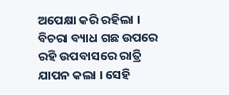ଅପେକ୍ଷା କରି ରହିଲା । ବିଚରା ବ୍ୟାଧ ଗଛ ଉପରେ ରହି ଉପବାସରେ ରାତ୍ରି ଯାପନ କଲା । ସେହି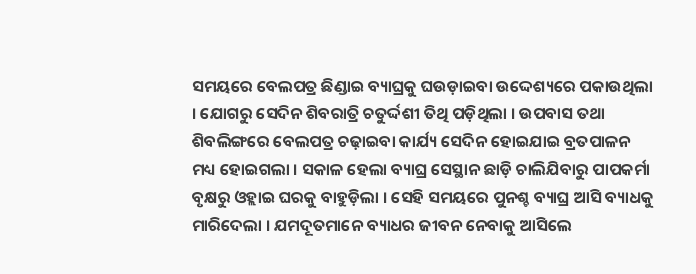ସମୟରେ ବେଲପତ୍ର ଛିଣ୍ଡାଇ ବ୍ୟାଘ୍ରକୁ ଘଉଡ଼ାଇବା ଉଦ୍ଦେଶ୍ୟରେ ପକାଉଥିଲା । ଯୋଗରୁ ସେଦିନ ଶିବରାତ୍ରି ଚତୁର୍ଦ୍ଦଶୀ ତିଥି ପଡ଼ିଥିଲା । ଉପବାସ ତଥା ଶିବଲିଙ୍ଗରେ ବେଲପତ୍ର ଚଢ଼ାଇବା କାର୍ଯ୍ୟ ସେଦିନ ହୋଇଯାଇ ବ୍ରତପାଳନ ମଧ୍ୟ ହୋଇଗଲା । ସକାଳ ହେଲା ବ୍ୟାଘ୍ର ସେସ୍ଥାନ ଛାଡ଼ି ଚାଲିଯିବାରୁ ପାପକର୍ମା ବୃକ୍ଷରୁ ଓହ୍ଲାଇ ଘରକୁ ବାହୁଡ଼ିଲା । ସେହି ସମୟରେ ପୁନଶ୍ଚ ବ୍ୟାଘ୍ର ଆସି ବ୍ୟାଧକୁ ମାରିଦେଲା । ଯମଦୂତମାନେ ବ୍ୟାଧର ଜୀବନ ନେବାକୁ ଆସିଲେ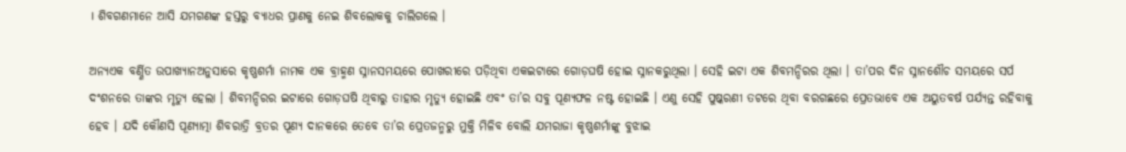। ଶିବଗଣମାନେ ଆସି ଯମଗଣଙ୍କ ହସ୍ତରୁ ବ୍ୟାଧର ପ୍ରାଣକୁ ନେଇ ଶିବଲୋକକୁ ଚାଲିଗଲେ ।

ଅନ୍ୟଏକ ବର୍ଣ୍ଣିତ ଉପାଖ୍ୟାନଅନୁସାରେ କୃଷ୍ଣଶର୍ମା ନାମକ ଏକ ବ୍ରାହ୍ମଣ ସ୍ନାନସମୟରେ ପୋଖରୀରେ ପଡ଼ିଥିବା ଏକଇଟାରେ ଗୋଡ଼ଘଷି ହୋଇ ସ୍ନାନକରୁଥିଲା । ସେହି ଇଟା ଏକ ଶିବମନ୍ଦିରର ଥିଲା । ତା’ପର ଦିନ ସ୍ନାନଶୌଚ ସମୟରେ ସର୍ପ ଦଂଶନରେ ତାଙ୍କର ମୃତ୍ୟୁ ହେଲା । ଶିବମନ୍ଦିରର ଇଟାରେ ଗୋଡ଼ଘଷି ଥିବାରୁ ତାହାର ମୃତ୍ୟୁ ହୋଇଛି ଏବଂ ତା’ର ସବୁ ପୂଣ୍ୟଫଳ ନଷ୍ଟ ହୋଇଛି । ଏଣୁ ସେହି ପୁଷ୍କରଣୀ ତଟରେ ଥିବା ବରଗଛରେ ପ୍ରେତଭାବେ ଏକ ଅୟୁତବର୍ଷ ପର୍ଯ୍ୟନ୍ତ ରହିବାକୁ ହେବ । ଯଦି କୌଣସି ପୂଣ୍ୟାତ୍ମା ଶିବରାତ୍ରି ବ୍ରତର ପୂଣ୍ୟ ଦାନକରେ ତେବେ ତା’ର ପ୍ରେତଜନ୍ମରୁ ମୁକ୍ତି ମିଳିବ ବୋଲି ଯମରାଜା କୃଷ୍ଣଶର୍ମାଙ୍କୁ ବୁଝାଇ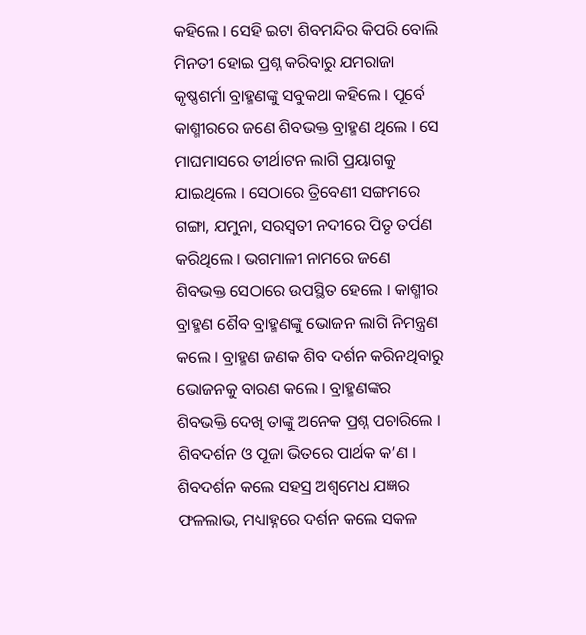କହିଲେ । ସେହି ଇଟା ଶିବମନ୍ଦିର କିପରି ବୋଲି ମିନତୀ ହୋଇ ପ୍ରଶ୍ନ କରିବାରୁ ଯମରାଜା କୃଷ୍ଣଶର୍ମା ବ୍ରାହ୍ମଣଙ୍କୁ ସବୁକଥା କହିଲେ । ପୂର୍ବେ କାଶ୍ମୀରରେ ଜଣେ ଶିବଭକ୍ତ ବ୍ରାହ୍ମଣ ଥିଲେ । ସେ ମାଘମାସରେ ତୀର୍ଥାଟନ ଲାଗି ପ୍ରୟାଗକୁ ଯାଇଥିଲେ । ସେଠାରେ ତ୍ରିବେଣୀ ସଙ୍ଗମରେ ଗଙ୍ଗା, ଯମୁନା, ସରସ୍ୱତୀ ନଦୀରେ ପିତୃ ତର୍ପଣ କରିଥିଲେ । ଭଗମାଳୀ ନାମରେ ଜଣେ ଶିବଭକ୍ତ ସେଠାରେ ଉପସ୍ଥିତ ହେଲେ । କାଶ୍ମୀର ବ୍ରାହ୍ମଣ ଶୈବ ବ୍ରାହ୍ମଣଙ୍କୁ ଭୋଜନ ଲାଗି ନିମନ୍ତ୍ରଣ କଲେ । ବ୍ରାହ୍ମଣ ଜଣକ ଶିବ ଦର୍ଶନ କରିନଥିବାରୁ ଭୋଜନକୁ ବାରଣ କଲେ । ବ୍ରାହ୍ମଣଙ୍କର ଶିବଭକ୍ତି ଦେଖି ତାଙ୍କୁ ଅନେକ ପ୍ରଶ୍ନ ପଚାରିଲେ । ଶିବଦର୍ଶନ ଓ ପୂଜା ଭିତରେ ପାର୍ଥକ କ’ଣ । ଶିବଦର୍ଶନ କଲେ ସହସ୍ର ଅଶ୍ୱମେଧ ଯଜ୍ଞର ଫଳଲାଭ, ମଧ୍ୟାହ୍ନରେ ଦର୍ଶନ କଲେ ସକଳ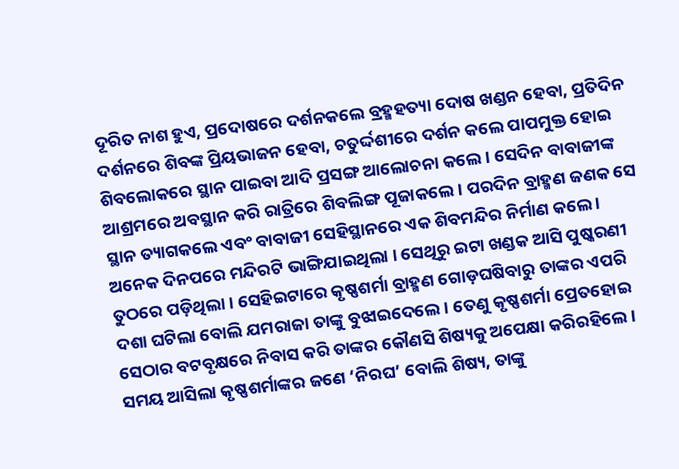ଦୂରିତ ନାଶ ହୁଏ, ପ୍ରଦୋଷରେ ଦର୍ଶନକଲେ ବ୍ରହ୍ମହତ୍ୟା ଦୋଷ ଖଣ୍ଡନ ହେବା, ପ୍ରତିଦିନ ଦର୍ଶନରେ ଶିବଙ୍କ ପ୍ରିୟଭାଜନ ହେବା, ଚତୁର୍ଦ୍ଦଶୀରେ ଦର୍ଶନ କଲେ ପାପମୁକ୍ତ ହୋଇ ଶିବଲୋକରେ ସ୍ଥାନ ପାଇବା ଆଦି ପ୍ରସଙ୍ଗ ଆଲୋଚନା କଲେ । ସେଦିନ ବାବାଜୀଙ୍କ ଆଶ୍ରମରେ ଅବସ୍ଥାନ କରି ରାତ୍ରିରେ ଶିବଲିଙ୍ଗ ପୂଜାକଲେ । ପରଦିନ ବ୍ରାହ୍ମଣ ଜଣକ ସେ ସ୍ଥାନ ତ୍ୟାଗକଲେ ଏବଂ ବାବାଜୀ ସେହିସ୍ଥାନରେ ଏକ ଶିବମନ୍ଦିର ନିର୍ମାଣ କଲେ । ଅନେକ ଦିନପରେ ମନ୍ଦିରଟି ଭାଙ୍ଗିଯାଇଥିଲା । ସେଥିରୁ ଇଟା ଖଣ୍ଡକ ଆସି ପୁଷ୍କରଣୀ ତୁଠରେ ପଡ଼ିଥିଲା । ସେହିଇଟାରେ କୃଷ୍ଣଶର୍ମା ବ୍ରାହ୍ମଣ ଗୋଡ଼ଘଷିବାରୁ ତାଙ୍କର ଏପରି ଦଶା ଘଟିଲା ବୋଲି ଯମରାଜା ତାଙ୍କୁ ବୁଝାଇଦେଲେ । ତେଣୁ କୃଷ୍ଣଶର୍ମା ପ୍ରେତହୋଇ ସେଠାର ବଟବୃକ୍ଷରେ ନିବାସ କରି ତାଙ୍କର କୌଣସି ଶିଷ୍ୟକୁ ଅପେକ୍ଷା କରିରହିଲେ । ସମୟ ଆସିଲା କୃଷ୍ଣଶର୍ମାଙ୍କର ଜଣେ ‘ନିରଘ’ ବୋଲି ଶିଷ୍ୟ, ତାଙ୍କୁ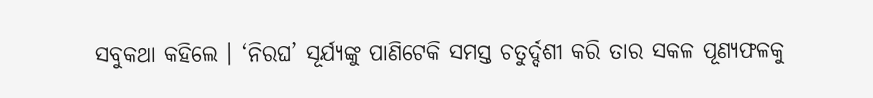ସବୁକଥା କହିଲେ । ‘ନିରଘ’ ସୂର୍ଯ୍ୟଙ୍କୁ ପାଣିଟେକି ସମସ୍ତ ଚତୁର୍ଦ୍ଦଶୀ କରି ତାର ସକଳ ପୂଣ୍ୟଫଳକୁ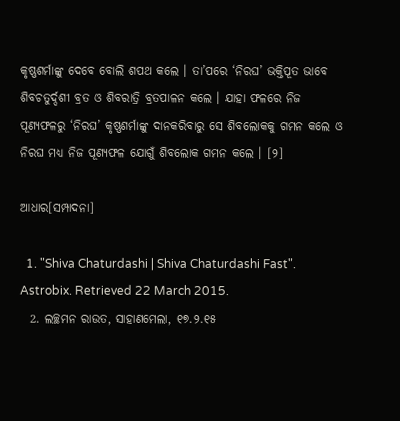କୃଷ୍ଣଶର୍ମାଙ୍କୁ ଦେବେ ବୋଲି ଶପଥ କଲେ । ତା’ପରେ ‘ନିରଘ’ ଭକ୍ତିପୂତ ଭାବେ ଶିବଚତୁର୍ଦ୍ଦଶୀ ବ୍ରତ ଓ ଶିବରାତ୍ରି ବ୍ରତପାଳନ କଲେ । ଯାହା ଫଳରେ ନିଜ ପୂଣ୍ୟଫଳରୁ ‘ନିରଘ’ କୃଷ୍ଣଶର୍ମାଙ୍କୁ ଦାନକରିବାରୁ ସେ ଶିବଲୋକକୁ ଗମନ କଲେ ଓ ନିରଘ ମଧ୍ୟ ନିଜ ପୂଣ୍ୟଫଳ ଯୋଗୁଁ ଶିବଲୋକ ଗମନ କଲେ । [୨]

ଆଧାର[ସମ୍ପାଦନା]

  1. "Shiva Chaturdashi | Shiva Chaturdashi Fast". Astrobix. Retrieved 22 March 2015.
  2. ଲଚ୍ଛମନ ରାଉତ, ସାହାଣମେଲା, ୧୭.୨.୧୫